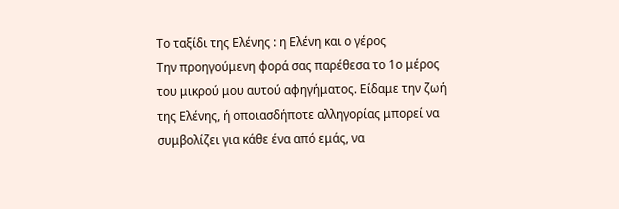Το ταξίδι της Ελένης : η Ελένη και ο γέρος
Την προηγούμενη φορά σας παρέθεσα το 1ο μέρος του μικρού μου αυτού αφηγήματος. Είδαμε την ζωή της Ελένης, ή οποιασδήποτε αλληγορίας μπορεί να συμβολίζει για κάθε ένα από εμάς, να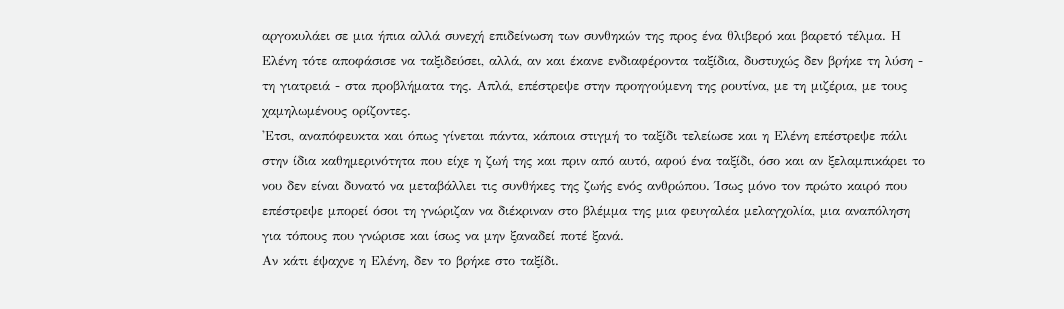αργοκυλάει σε μια ήπια αλλά συνεχή επιδείνωση των συνθηκών της προς ένα θλιβερό και βαρετό τέλμα. Η Ελένη τότε αποφάσισε να ταξιδεύσει, αλλά, αν και έκανε ενδιαφέροντα ταξίδια, δυστυχώς δεν βρήκε τη λύση - τη γιατρειά - στα προβλήματα της. Απλά, επέστρεψε στην προηγούμενη της ρουτίνα, με τη μιζέρια, με τους χαμηλωμένους ορίζοντες.
'Ετσι, αναπόφευκτα και όπως γίνεται πάντα, κάποια στιγμή το ταξίδι τελείωσε και η Ελένη επέστρεψε πάλι στην ίδια καθημερινότητα που είχε η ζωή της και πριν από αυτό, αφού ένα ταξίδι, όσο και αν ξελαμπικάρει το νου δεν είναι δυνατό να μεταβάλλει τις συνθήκες της ζωής ενός ανθρώπου. Ίσως μόνο τον πρώτο καιρό που επέστρεψε μπορεί όσοι τη γνώριζαν να διέκριναν στο βλέμμα της μια φευγαλέα μελαγχολία, μια αναπόληση για τόπους που γνώρισε και ίσως να μην ξαναδεί ποτέ ξανά.
Αν κάτι έψαχνε η Ελένη, δεν το βρήκε στο ταξίδι.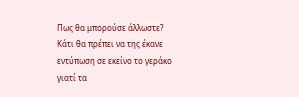Πως θα μπορούσε άλλωστε?
Κάτι θα πρέπει να της έκανε εντύπωση σε εκείνο το γεράκο γιατί τα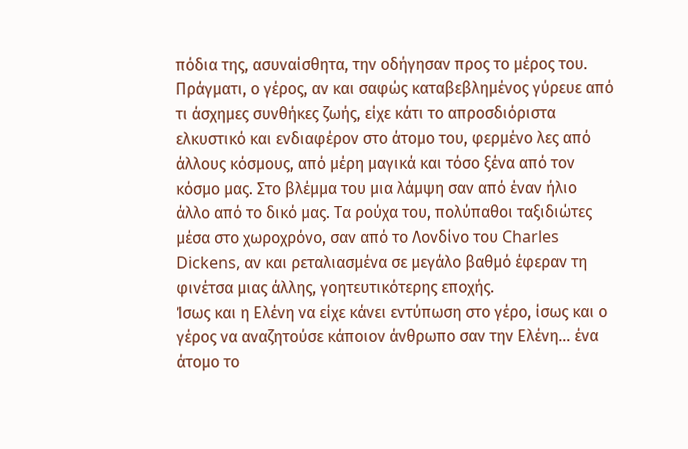πόδια της, ασυναίσθητα, την οδήγησαν προς το μέρος του. Πράγματι, ο γέρος, αν και σαφώς καταβεβλημένος γύρευε από τι άσχημες συνθήκες ζωής, είχε κάτι το απροσδιόριστα ελκυστικό και ενδιαφέρον στο άτομο του, φερμένο λες από άλλους κόσμους, από μέρη μαγικά και τόσο ξένα από τον κόσμο μας. Στο βλέμμα του μια λάμψη σαν από έναν ήλιο άλλο από το δικό μας. Τα ρούχα του, πολύπαθοι ταξιδιώτες μέσα στο χωροχρόνο, σαν από το Λονδίνο του Charles Dickens, αν και ρεταλιασμένα σε μεγάλο βαθμό έφεραν τη φινέτσα μιας άλλης, γοητευτικότερης εποχής.
Ίσως και η Ελένη να είχε κάνει εντύπωση στο γέρο, ίσως και ο γέρος να αναζητούσε κάποιον άνθρωπο σαν την Ελένη… ένα άτομο το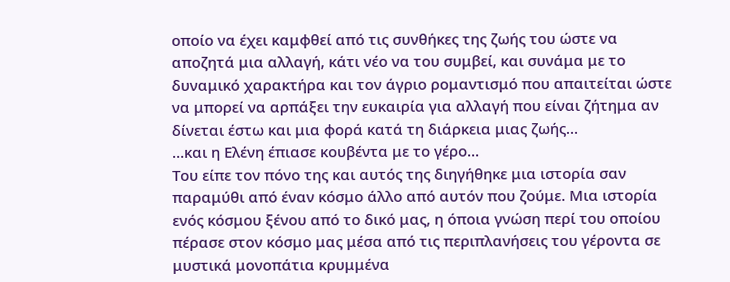οποίο να έχει καμφθεί από τις συνθήκες της ζωής του ώστε να αποζητά μια αλλαγή, κάτι νέο να του συμβεί, και συνάμα με το δυναμικό χαρακτήρα και τον άγριο ρομαντισμό που απαιτείται ώστε να μπορεί να αρπάξει την ευκαιρία για αλλαγή που είναι ζήτημα αν δίνεται έστω και μια φορά κατά τη διάρκεια μιας ζωής…
…και η Ελένη έπιασε κουβέντα με το γέρο...
Του είπε τον πόνο της και αυτός της διηγήθηκε μια ιστορία σαν παραμύθι από έναν κόσμο άλλο από αυτόν που ζούμε. Μια ιστορία ενός κόσμου ξένου από το δικό μας, η όποια γνώση περί του οποίου πέρασε στον κόσμο μας μέσα από τις περιπλανήσεις του γέροντα σε μυστικά μονοπάτια κρυμμένα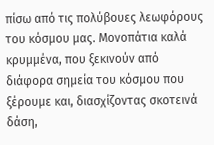πίσω από τις πολύβουες λεωφόρους του κόσμου μας. Μονοπάτια καλά κρυμμένα, που ξεκινούν από διάφορα σημεία του κόσμου που ξέρουμε και, διασχίζοντας σκοτεινά δάση,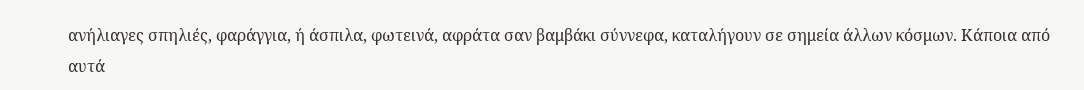ανήλιαγες σπηλιές, φαράγγια, ή άσπιλα, φωτεινά, αφράτα σαν βαμβάκι σύννεφα, καταλήγουν σε σημεία άλλων κόσμων. Κάποια από αυτά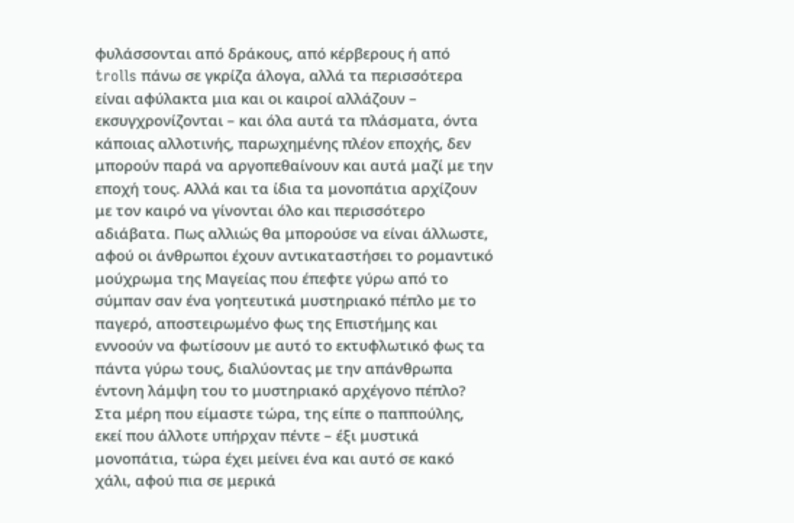φυλάσσονται από δράκους, από κέρβερους ή από trolls πάνω σε γκρίζα άλογα, αλλά τα περισσότερα είναι αφύλακτα μια και οι καιροί αλλάζουν – εκσυγχρονίζονται – και όλα αυτά τα πλάσματα, όντα κάποιας αλλοτινής, παρωχημένης πλέον εποχής, δεν μπορούν παρά να αργοπεθαίνουν και αυτά μαζί με την εποχή τους. Αλλά και τα ίδια τα μονοπάτια αρχίζουν με τον καιρό να γίνονται όλο και περισσότερο αδιάβατα. Πως αλλιώς θα μπορούσε να είναι άλλωστε, αφού οι άνθρωποι έχουν αντικαταστήσει το ρομαντικό μούχρωμα της Μαγείας που έπεφτε γύρω από το σύμπαν σαν ένα γοητευτικά μυστηριακό πέπλο με το παγερό, αποστειρωμένο φως της Επιστήμης και εννοούν να φωτίσουν με αυτό το εκτυφλωτικό φως τα πάντα γύρω τους, διαλύοντας με την απάνθρωπα έντονη λάμψη του το μυστηριακό αρχέγονο πέπλο?
Στα μέρη που είμαστε τώρα, της είπε ο παππούλης, εκεί που άλλοτε υπήρχαν πέντε – έξι μυστικά μονοπάτια, τώρα έχει μείνει ένα και αυτό σε κακό χάλι, αφού πια σε μερικά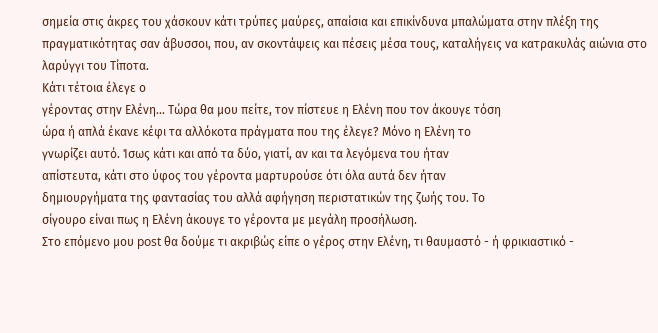σημεία στις άκρες του χάσκουν κάτι τρύπες μαύρες, απαίσια και επικίνδυνα μπαλώματα στην πλέξη της πραγματικότητας σαν άβυσσοι, που, αν σκοντάψεις και πέσεις μέσα τους, καταλήγεις να κατρακυλάς αιώνια στο λαρύγγι του Τίποτα.
Κάτι τέτοια έλεγε ο
γέροντας στην Ελένη… Τώρα θα μου πείτε, τον πίστευε η Ελένη που τον άκουγε τόση
ώρα ή απλά έκανε κέφι τα αλλόκοτα πράγματα που της έλεγε? Μόνο η Ελένη το
γνωρίζει αυτό. Ίσως κάτι και από τα δύο, γιατί, αν και τα λεγόμενα του ήταν
απίστευτα, κάτι στο ύφος του γέροντα μαρτυρούσε ότι όλα αυτά δεν ήταν
δημιουργήματα της φαντασίας του αλλά αφήγηση περιστατικών της ζωής του. Το
σίγουρο είναι πως η Ελένη άκουγε το γέροντα με μεγάλη προσήλωση.
Στο επόμενο μου post θα δούμε τι ακριβώς είπε ο γέρος στην Ελένη, τι θαυμαστό - ή φρικιαστικό -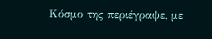Κόσμο της περιέγραψε, με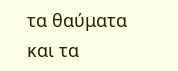τα θαύματα και τα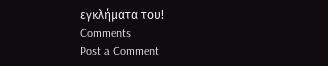εγκλήματα του!
Comments
Post a Comment